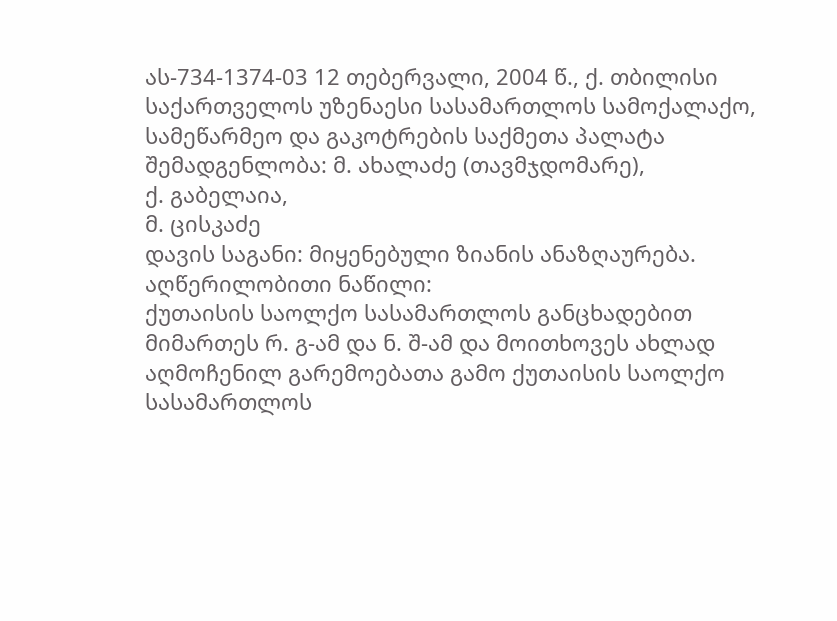ას-734-1374-03 12 თებერვალი, 2004 წ., ქ. თბილისი
საქართველოს უზენაესი სასამართლოს სამოქალაქო, სამეწარმეო და გაკოტრების საქმეთა პალატა
შემადგენლობა: მ. ახალაძე (თავმჯდომარე),
ქ. გაბელაია,
მ. ცისკაძე
დავის საგანი: მიყენებული ზიანის ანაზღაურება.
აღწერილობითი ნაწილი:
ქუთაისის საოლქო სასამართლოს განცხადებით მიმართეს რ. გ-ამ და ნ. შ-ამ და მოითხოვეს ახლად აღმოჩენილ გარემოებათა გამო ქუთაისის საოლქო სასამართლოს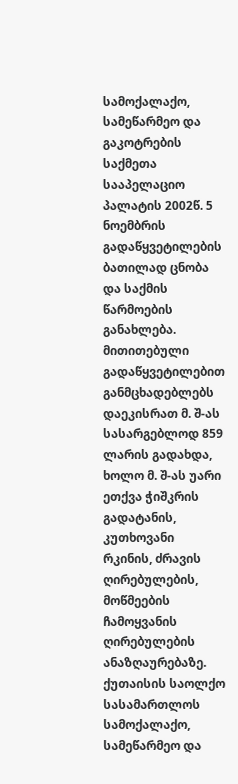სამოქალაქო, სამეწარმეო და გაკოტრების საქმეთა სააპელაციო პალატის 2002წ. 5 ნოემბრის გადაწყვეტილების ბათილად ცნობა და საქმის წარმოების განახლება.
მითითებული გადაწყვეტილებით განმცხადებლებს დაეკისრათ მ. შ-ას სასარგებლოდ 859 ლარის გადახდა, ხოლო მ. შ-ას უარი ეთქვა ჭიშკრის გადატანის, კუთხოვანი რკინის, ძრავის ღირებულების, მოწმეების ჩამოყვანის ღირებულების ანაზღაურებაზე.
ქუთაისის საოლქო სასამართლოს სამოქალაქო, სამეწარმეო და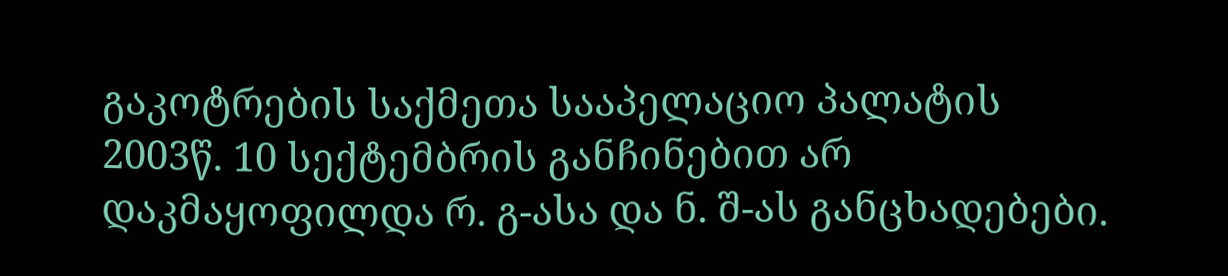გაკოტრების საქმეთა სააპელაციო პალატის 2003წ. 10 სექტემბრის განჩინებით არ დაკმაყოფილდა რ. გ-ასა და ნ. შ-ას განცხადებები.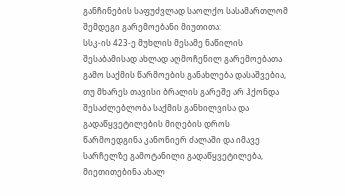განჩინების საფუძვლად საოლქო სასამართლომ შემდეგი გარემოებანი მიუთითა:
სსკ-ის 423-ე მუხლის მესამე ნაწილის შესაბამისად ახლად აღმოჩენილ გარემოებათა გამო საქმის წარმოების განახლება დასაშვებია, თუ მხარეს თავისი ბრალის გარეშე არ ჰქონდა შესაძლებლობა საქმის განხილვისა და გადაწყვეტილების მიღების დროს წარმოედგინა კანონიერ ძალაში და იმავე სარჩელზე გამოტანილი გადაწყვეტილება, მიეთითებინა ახალ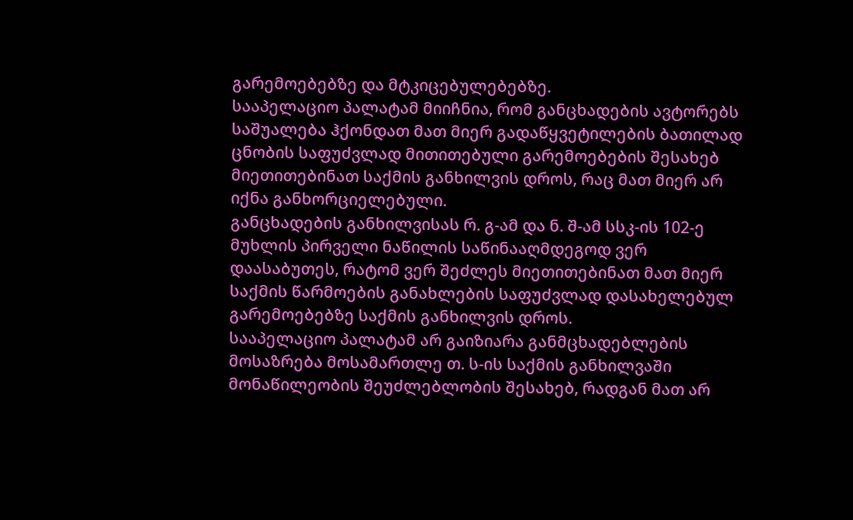გარემოებებზე და მტკიცებულებებზე.
სააპელაციო პალატამ მიიჩნია, რომ განცხადების ავტორებს საშუალება ჰქონდათ მათ მიერ გადაწყვეტილების ბათილად ცნობის საფუძვლად მითითებული გარემოებების შესახებ მიეთითებინათ საქმის განხილვის დროს, რაც მათ მიერ არ იქნა განხორციელებული.
განცხადების განხილვისას რ. გ-ამ და ნ. შ-ამ სსკ-ის 102-ე მუხლის პირველი ნაწილის საწინააღმდეგოდ ვერ დაასაბუთეს, რატომ ვერ შეძლეს მიეთითებინათ მათ მიერ საქმის წარმოების განახლების საფუძვლად დასახელებულ გარემოებებზე საქმის განხილვის დროს.
სააპელაციო პალატამ არ გაიზიარა განმცხადებლების მოსაზრება მოსამართლე თ. ს-ის საქმის განხილვაში მონაწილეობის შეუძლებლობის შესახებ, რადგან მათ არ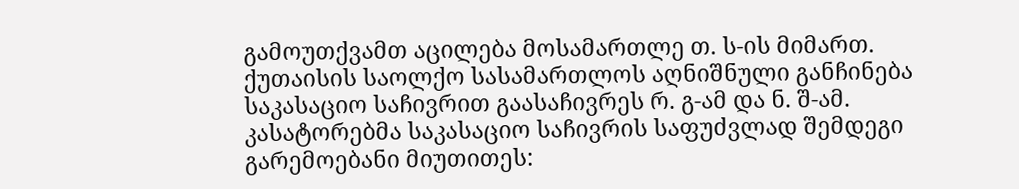გამოუთქვამთ აცილება მოსამართლე თ. ს-ის მიმართ.
ქუთაისის საოლქო სასამართლოს აღნიშნული განჩინება საკასაციო საჩივრით გაასაჩივრეს რ. გ-ამ და ნ. შ-ამ.
კასატორებმა საკასაციო საჩივრის საფუძვლად შემდეგი გარემოებანი მიუთითეს: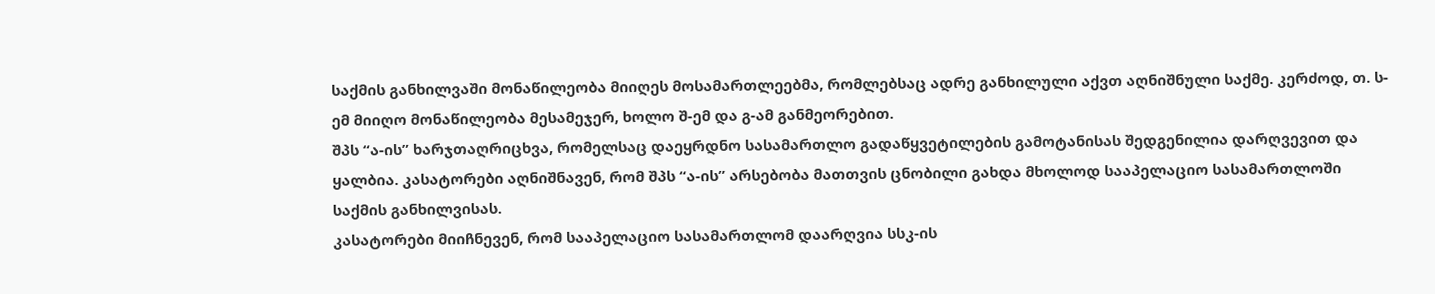საქმის განხილვაში მონაწილეობა მიიღეს მოსამართლეებმა, რომლებსაც ადრე განხილული აქვთ აღნიშნული საქმე. კერძოდ, თ. ს-ემ მიიღო მონაწილეობა მესამეჯერ, ხოლო შ-ემ და გ-ამ განმეორებით.
შპს “ა-ის” ხარჯთაღრიცხვა, რომელსაც დაეყრდნო სასამართლო გადაწყვეტილების გამოტანისას შედგენილია დარღვევით და ყალბია. კასატორები აღნიშნავენ, რომ შპს “ა-ის” არსებობა მათთვის ცნობილი გახდა მხოლოდ სააპელაციო სასამართლოში საქმის განხილვისას.
კასატორები მიიჩნევენ, რომ სააპელაციო სასამართლომ დაარღვია სსკ-ის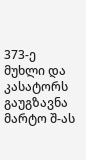373-ე მუხლი და კასატორს გაუგზავნა მარტო შ-ას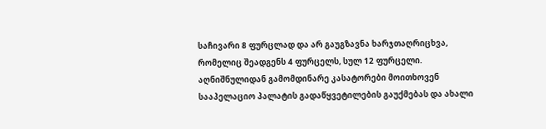საჩივარი 8 ფურცლად და არ გაუგზავნა ხარჯთაღრიცხვა, რომელიც შეადგენს 4 ფურცელს, სულ 12 ფურცელი.
აღნიშნულიდან გამომდინარე კასატორები მოითხოვენ სააპელაციო პალატის გადაწყვეტილების გაუქმებას და ახალი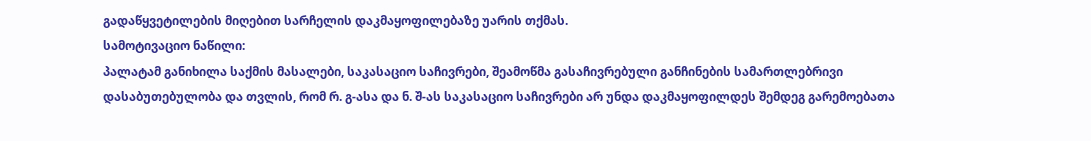გადაწყვეტილების მიღებით სარჩელის დაკმაყოფილებაზე უარის თქმას.
სამოტივაციო ნაწილი:
პალატამ განიხილა საქმის მასალები, საკასაციო საჩივრები, შეამოწმა გასაჩივრებული განჩინების სამართლებრივი დასაბუთებულობა და თვლის, რომ რ. გ-ასა და ნ. შ-ას საკასაციო საჩივრები არ უნდა დაკმაყოფილდეს შემდეგ გარემოებათა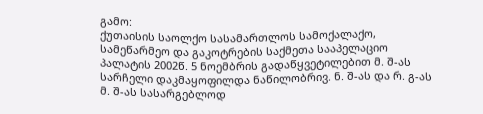გამო:
ქუთაისის საოლქო სასამართლოს სამოქალაქო, სამეწარმეო და გაკოტრების საქმეთა სააპელაციო პალატის 2002წ. 5 ნოემბრის გადაწყვეტილებით მ. შ-ას სარჩელი დაკმაყოფილდა ნაწილობრივ. ნ. შ-ას და რ. გ-ას მ. შ-ას სასარგებლოდ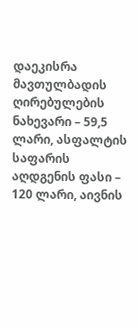დაეკისრა მავთულბადის ღირებულების ნახევარი – 59,5 ლარი, ასფალტის საფარის აღდგენის ფასი – 120 ლარი, აივნის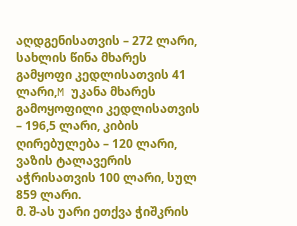აღდგენისათვის – 272 ლარი, სახლის წინა მხარეს გამყოფი კედლისათვის 41 ლარი,M უკანა მხარეს გამოყოფილი კედლისათვის – 196,5 ლარი, კიბის ღირებულება – 120 ლარი, ვაზის ტალავერის აჭრისათვის 100 ლარი, სულ 859 ლარი.
მ. შ-ას უარი ეთქვა ჭიშკრის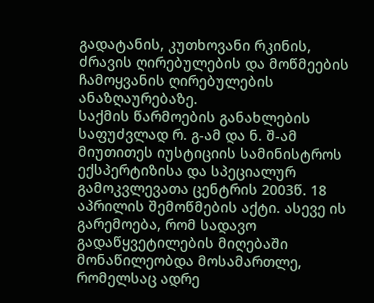გადატანის, კუთხოვანი რკინის, ძრავის ღირებულების და მოწმეების ჩამოყვანის ღირებულების ანაზღაურებაზე.
საქმის წარმოების განახლების საფუძვლად რ. გ-ამ და ნ. შ-ამ მიუთითეს იუსტიციის სამინისტროს ექსპერტიზისა და სპეციალურ გამოკვლევათა ცენტრის 2003წ. 18 აპრილის შემოწმების აქტი. ასევე ის გარემოება, რომ სადავო გადაწყვეტილების მიღებაში მონაწილეობდა მოსამართლე, რომელსაც ადრე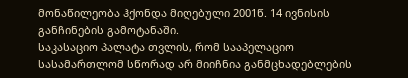მონაწილეობა ჰქონდა მიღებული 2001წ. 14 ივნისის განჩინების გამოტანაში.
საკასაციო პალატა თვლის, რომ სააპელაციო სასამართლომ სწორად არ მიიჩნია განმცხადებლების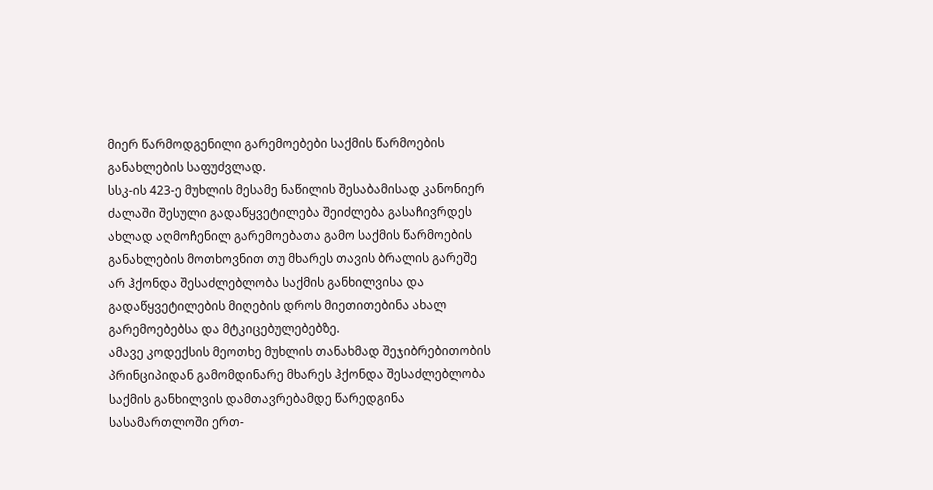მიერ წარმოდგენილი გარემოებები საქმის წარმოების განახლების საფუძვლად.
სსკ-ის 423-ე მუხლის მესამე ნაწილის შესაბამისად კანონიერ ძალაში შესული გადაწყვეტილება შეიძლება გასაჩივრდეს ახლად აღმოჩენილ გარემოებათა გამო საქმის წარმოების განახლების მოთხოვნით თუ მხარეს თავის ბრალის გარეშე არ ჰქონდა შესაძლებლობა საქმის განხილვისა და გადაწყვეტილების მიღების დროს მიეთითებინა ახალ გარემოებებსა და მტკიცებულებებზე.
ამავე კოდექსის მეოთხე მუხლის თანახმად შეჯიბრებითობის პრინციპიდან გამომდინარე მხარეს ჰქონდა შესაძლებლობა საქმის განხილვის დამთავრებამდე წარედგინა სასამართლოში ერთ-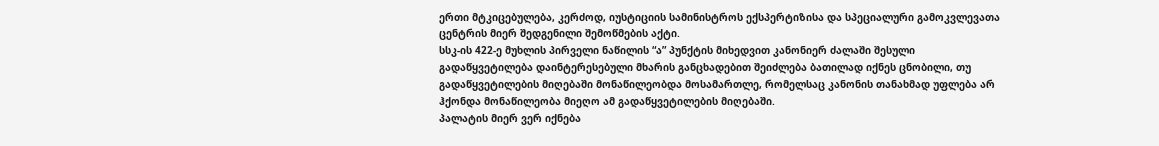ერთი მტკიცებულება, კერძოდ, იუსტიციის სამინისტროს ექსპერტიზისა და სპეციალური გამოკვლევათა ცენტრის მიერ შედგენილი შემოწმების აქტი.
სსკ-ის 422-ე მუხლის პირველი ნაწილის “ა” პუნქტის მიხედვით კანონიერ ძალაში შესული გადაწყვეტილება დაინტერესებული მხარის განცხადებით შეიძლება ბათილად იქნეს ცნობილი, თუ გადაწყვეტილების მიღებაში მონაწილეობდა მოსამართლე, რომელსაც კანონის თანახმად უფლება არ ჰქონდა მონაწილეობა მიეღო ამ გადაწყვეტილების მიღებაში.
პალატის მიერ ვერ იქნება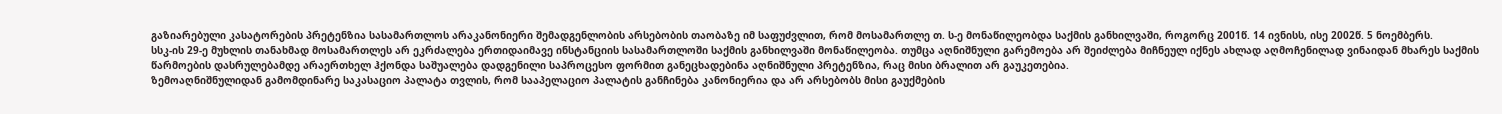გაზიარებული კასატორების პრეტენზია სასამართლოს არაკანონიერი შემადგენლობის არსებობის თაობაზე იმ საფუძვლით, რომ მოსამართლე თ. ს-ე მონაწილეობდა საქმის განხილვაში, როგორც 2001წ. 14 ივნისს, ისე 2002წ. 5 ნოემბერს.
სსკ-ის 29-ე მუხლის თანახმად მოსამართლეს არ ეკრძალება ერთიდაიმავე ინსტანციის სასამართლოში საქმის განხილვაში მონაწილეობა. თუმცა აღნიშნული გარემოება არ შეიძლება მიჩნეულ იქნეს ახლად აღმოჩენილად ვინაიდან მხარეს საქმის წარმოების დასრულებამდე არაერთხელ ჰქონდა საშუალება დადგენილი საპროცესო ფორმით განეცხადებინა აღნიშნული პრეტენზია, რაც მისი ბრალით არ გაუკეთებია.
ზემოაღნიშნულიდან გამომდინარე საკასაციო პალატა თვლის, რომ სააპელაციო პალატის განჩინება კანონიერია და არ არსებობს მისი გაუქმების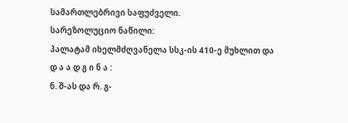სამართლებრივი საფუძველი.
სარეზოლუციო ნაწილი:
პალატამ იხელმძღვანელა სსკ-ის 410-ე მუხლით და
დ ა ა დ გ ი ნ ა :
ნ. შ-ას და რ. გ-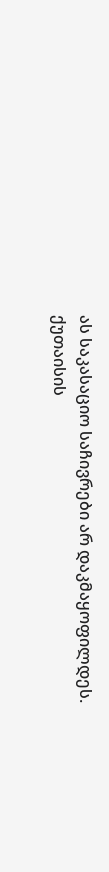ას საკასაციო საჩივრები არ დაკმაყოფილდეს.
ქუთაისის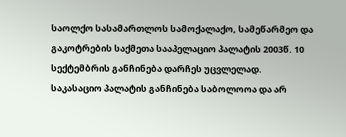საოლქო სასამართლოს სამოქალაქო, სამეწარმეო და გაკოტრების საქმეთა სააპელაციო პალატის 2003წ. 10 სექტემბრის განჩინება დარჩეს უცვლელად.
საკასაციო პალატის განჩინება საბოლოოა და არ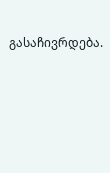გასაჩივრდება.